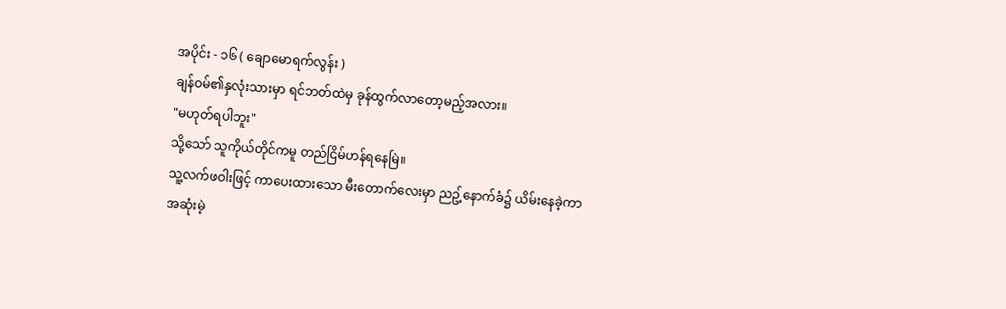အပိုင်း - ၁၆ ( ချောမောရက်လွန်း )
ချန်ဝမ်၏နှလုံးသားမှာ ရင်ဘတ်ထဲမှ ခုန်ထွက်လာတော့မည့်အလား။
"မဟုတ်ရပါဘူး"
သို့သော် သူကိုယ်တိုင်ကမူ တည်ငြိမ်ဟန်ရနေမြဲ။
သူ့လက်ဖဝါးဖြင့် ကာပေးထားသော မီးတောက်လေးမှာ ညဥ့်နောက်ခံ၌ ယိမ်းနေခဲ့ကာ အဆုံးမဲ့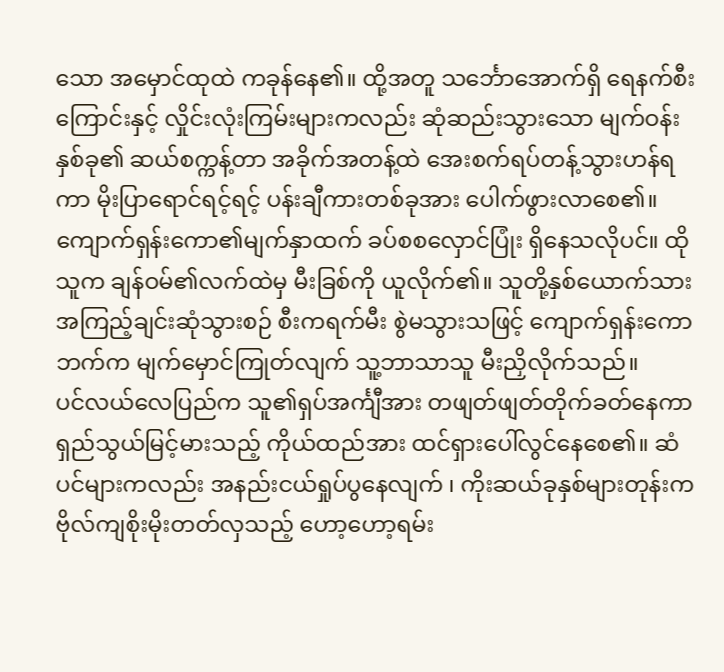သော အမှောင်ထုထဲ ကခုန်နေ၏။ ထို့အတူ သင်္ဘောအောက်ရှိ ရေနက်စီးကြောင်းနှင့် လှိုင်းလုံးကြမ်းများကလည်း ဆုံဆည်းသွားသော မျက်ဝန်းနှစ်ခု၏ ဆယ်စက္ကန့်တာ အခိုက်အတန့်ထဲ အေးစက်ရပ်တန့်သွားဟန်ရကာ မိုးပြာရောင်ရင့်ရင့် ပန်းချီကားတစ်ခုအား ပေါက်ဖွားလာစေ၏။
ကျောက်ရှန်းကော၏မျက်နှာထက် ခပ်စစလှောင်ပြုံး ရှိနေသလိုပင်။ ထိုသူက ချန်ဝမ်၏လက်ထဲမှ မီးခြစ်ကို ယူလိုက်၏။ သူတို့နှစ်ယောက်သား အကြည့်ချင်းဆုံသွားစဉ် စီးကရက်မီး စွဲမသွားသဖြင့် ကျောက်ရှန်းကောဘက်က မျက်မှောင်ကြုတ်လျက် သူ့ဘာသာသူ မီးညှိလိုက်သည်။
ပင်လယ်လေပြည်က သူ၏ရှပ်အင်္ကျီအား တဖျတ်ဖျတ်တိုက်ခတ်နေကာ ရှည်သွယ်မြင့်မားသည့် ကိုယ်ထည်အား ထင်ရှားပေါ်လွင်နေစေ၏။ ဆံပင်များကလည်း အနည်းငယ်ရှုပ်ပွနေလျက် ၊ ကိုးဆယ်ခုနှစ်များတုန်းက ဗိုလ်ကျစိုးမိုးတတ်လှသည့် ဟော့ဟော့ရမ်း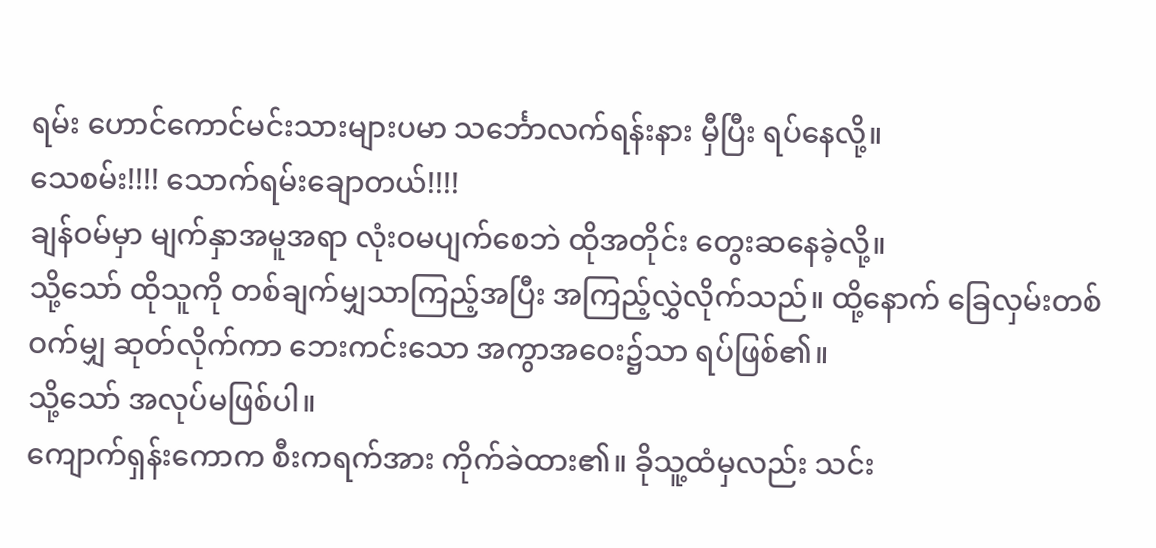ရမ်း ဟောင်ကောင်မင်းသားများပမာ သင်္ဘောလက်ရန်းနား မှီပြီး ရပ်နေလို့။
သေစမ်း!!!! သောက်ရမ်းချောတယ်!!!!
ချန်ဝမ်မှာ မျက်နှာအမူအရာ လုံးဝမပျက်စေဘဲ ထိုအတိုင်း တွေးဆနေခဲ့လို့။
သို့သော် ထိုသူကို တစ်ချက်မျှသာကြည့်အပြီး အကြည့်လွှဲလိုက်သည်။ ထို့နောက် ခြေလှမ်းတစ်ဝက်မျှ ဆုတ်လိုက်ကာ ဘေးကင်းသော အကွာအဝေး၌သာ ရပ်ဖြစ်၏။
သို့သော် အလုပ်မဖြစ်ပါ။
ကျောက်ရှန်းကောက စီးကရက်အား ကိုက်ခဲထား၏။ ခိုသူ့ထံမှလည်း သင်း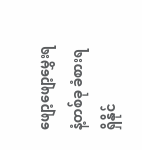ဖျော့ဖျော့မွှေးရနံ့တစ်ခု ခံစားရရှိနိုင်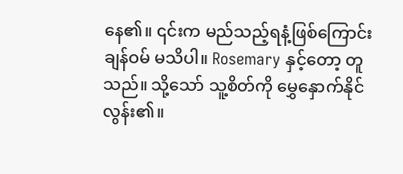နေ၏။ ၎င်းက မည်သည့်ရနံ့ဖြစ်ကြောင်း ချန်ဝမ် မသိပါ။ Rosemary နှင့်တော့ တူသည်။ သို့သော် သူ့စိတ်ကို မွှေနှောက်နိုင်လွန်း၏။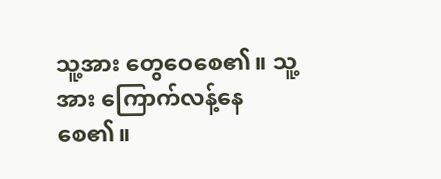သူ့အား တွေဝေစေ၏။ သူ့အား ကြောက်လန့်နေစေ၏။